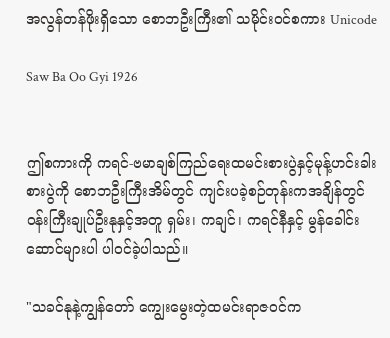အလွန်တန်ဖိုးရှိသော စောဘဦးကြီး၏ သမိုင်းဝင်စကား Unicode

Saw Ba Oo Gyi 1926


ဤစကားကို ကရင်-ဗမာချစ်ကြည်ရေးထမင်းစားပွဲနှင့်မုန့်ဟင်းခါးစားပွဲကို စောဘဦးကြီးအိမ်တွင် ကျင်းပခဲ့စဉ်တုန်းကအချိန်တွင် ဝန်းကြီးချုပ်ဦးနုနှင့်အတူ ရှမ်း၊ ကချင်၊ ကရင်နီနှင့် မွန်ခေါင်းဆောင်များပါ ပါဝင်ခဲ့ပါသည်။

"သခင်နုနဲ့ကျွန်တော် ကျွေးမွေးတဲ့ထမင်းရာဇဝင်က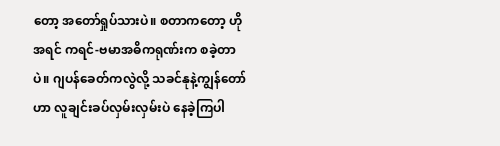တော့ အတော်ရှုပ်သားပဲ။ စတာကတော့ ဟိုအရင် ကရင်-ဗမာအဓိကရုဏ်းက စခဲ့တာပဲ။ ဂျပန်ခေတ်ကလွဲလို့ သခင်နုနဲ့ကျွန်တော်ဟာ လူချင်းခပ်လှမ်းလှမ်းပဲ နေခဲ့ကြပါ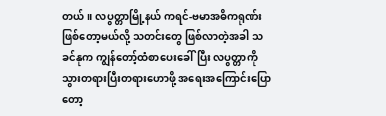တယ်။ လပွတ္တာမြို့နယ် ကရင်-ဗမာအဓိကရုဏ်းဖြစ်တော့မယ်လို့ သတင်းတွေ ဖြစ်လာတဲ့အခါ သခင်နုက ကျွန်တော့်ထံစာပေးခေါ်ပြီး လပွတ္တာကိုသွားတရားပြီးတရားဟောဖို့ အရေးအကြောင်းပြောတော့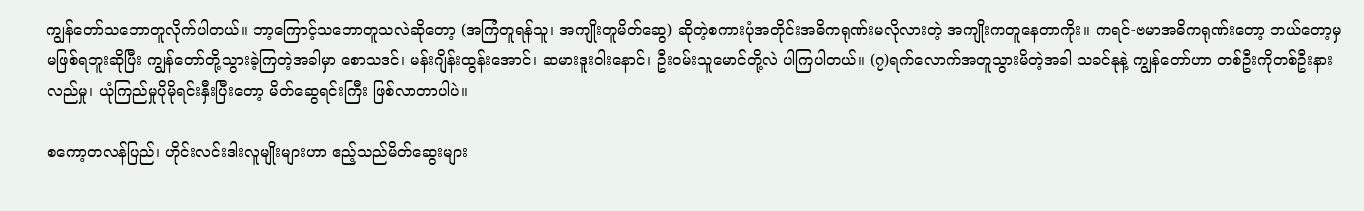ကျွန်တော်သဘောတူလိုက်ပါတယ်။ ဘာ့ကြောင့်သဘောတူသလဲဆိုတော့ (အကြံတူရန်သူ၊ အကျိုးတူမိတ်ဆွေ) ဆိုတဲ့စကားပုံအတိုင်းအဓိကရုဏ်းမလိုလားတဲ့ အကျိုးကတူနေတာကိုး။ ကရင်-ဗမာအဓိကရုဏ်းတော့ ဘယ်တော့မှ မဖြစ်ရဘူးဆိုပြီး ကျွန်တော်တို့သွားခဲ့ကြတဲ့အခါမှာ စောသဒင်၊ မန်းဂျိန်းထွန်းအောင်၊ ဆမားဒူးဝါးနောင်၊ ဦးဝမ်းသူမောင်တို့လဲ ပါကြပါတယ်။ (၇)ရက်လောက်အတူသွားမိတဲ့အခါ သခင်နုနဲ့ ကျွန်တော်ဟာ တစ်ဦးကိုတစ်ဦးနားလည်မှု၊ ယုံကြည်မှုပိုမိုရင်းနှီးပြီးတော့ မိတ်ဆွေရင်းကြီး ဖြစ်လာတာပါပဲ။

စကော့တလန်ပြည်၊ ဟိုင်းလင်းဒါးလူမျိုးများဟာ ဧည့်သည်မိတ်ဆွေးများ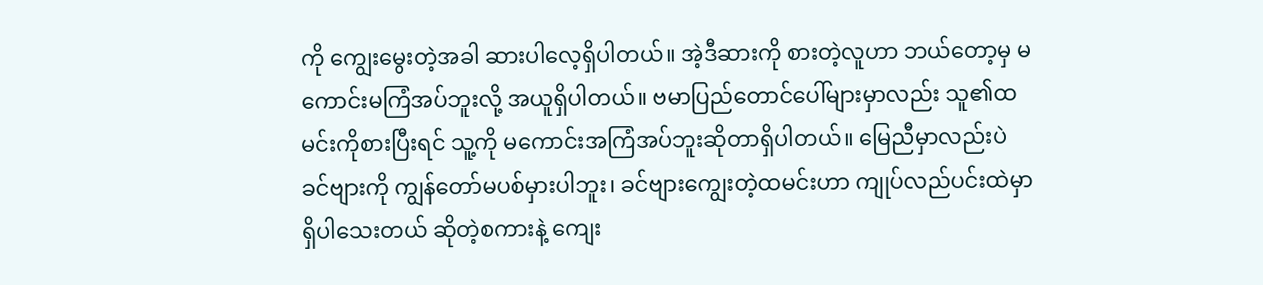ကို ကျွေးမွေးတဲ့အခါ ဆားပါလေ့ရှိပါတယ်။ အဲ့ဒီဆားကို စားတဲ့လူဟာ ဘယ်တော့မှ မကောင်းမကြံအပ်ဘူးလို့ အယူရှိပါတယ်။ ဗမာပြည်တောင်ပေါ်များမှာလည်း သူ၏ထမင်းကိုစားပြီးရင် သူ့ကို မကောင်းအကြံအပ်ဘူးဆိုတာရှိပါတယ်။ မြေညီမှာလည်းပဲ ခင်ဗျားကို ကျွန်တော်မပစ်မှားပါဘူး၊ ခင်ဗျားကျွေးတဲ့ထမင်းဟာ ကျုပ်လည်ပင်းထဲမှာရှိပါသေးတယ် ဆိုတဲ့စကားနဲ့ ကျေး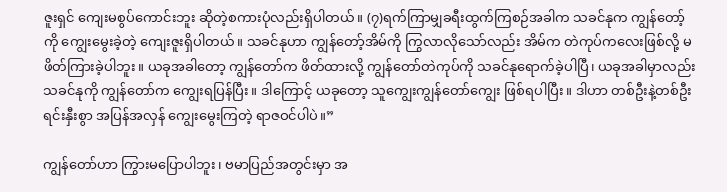ဇူးရှင် ကျေးမစွပ်ကောင်းဘူး ဆိုတဲ့စကားပုံလည်းရှိပါတယ်။ (၇)ရက်ကြာမျှခရီးထွက်ကြစဉ်အခါက သခင်နုက ကျွန်တော့်ကို ကျွေးမွေးခဲ့တဲ့ ကျေးဇူးရှိပါတယ်။ သခင်နုဟာ ကျွန်တော့်အိမ်ကို ကြွလာလိုသော်လည်း အိမ်က တဲကုပ်ကလေးဖြစ်လို့ မဖိတ်ကြားခဲ့ပါဘူး။ ယခုအခါတော့ ကျွန်တော်က ဖိတ်ထားလို့ ကျွန်တော်တဲကုပ်ကို သခင်နုရောက်ခဲ့ပါပြီ၊ ယခုအခါမှာလည်း သခင်နုကို ကျွန်တော်က ကျွေးရပြန်ပြီး။ ဒါကြောင့် ယခုတော့ သူကျွေးကျွန်တော်ကျွေး ဖြစ်ရပါပြီး။ ဒါဟာ တစ်ဦးနဲ့တစ်ဦးရင်းနှီးစွာ အပြန်အလှန် ကျွေးမွေးကြတဲ့ ရာဇဝင်ပါပဲ။”

ကျွန်တော်ဟာ ကြွားမပြောပါဘူး၊ ဗမာပြည်အတွင်းမှာ အ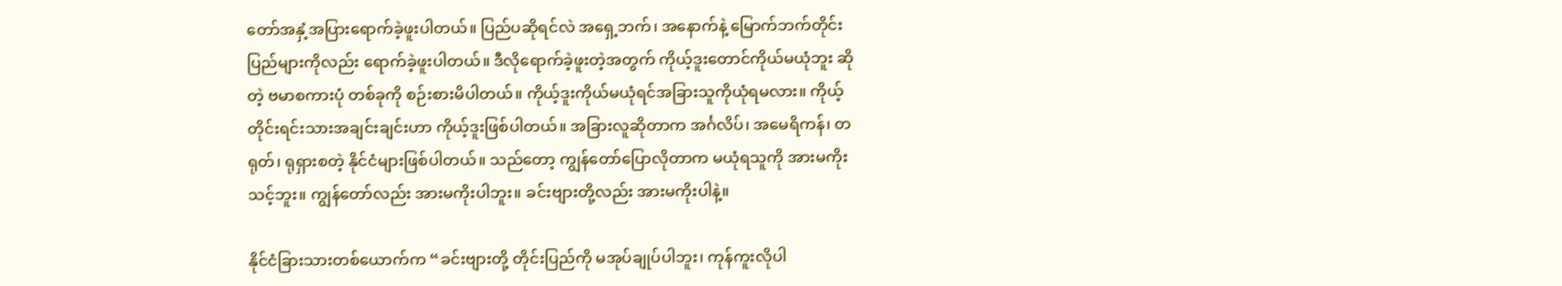တော်အနှံ့အပြားရောက်ခဲ့ဖူးပါတယ်။ ပြည်ပဆိုရင်လဲ အရှေ့ဘက်၊ အနောက်နဲ့ မြောက်ဘက်တိုင်းပြည်များကိုလည်း ရောက်ခဲ့ဖူးပါတယ်။ ဒီလိုရောက်ခဲ့ဖူးတဲ့အတွက် ကိုယ့်ဒူးတောင်ကိုယ်မယုံဘူး ဆိုတဲ့ ဗမာစကားပုံ တစ်ခုကို စဉ်းစားမိပါတယ်။ ကိုယ့်ဒူးကိုယ်မယုံရင်အခြားသူကိုယုံရမလား။ ကိုယ့်တိုင်းရင်းသားအချင်းချင်းဟာ ကိုယ့်ဒူးဖြစ်ပါတယ်။ အခြားလူဆိုတာက အင်္ဂလိပ်၊ အမေရိကန်၊ တရုတ်၊ ရုရှားစတဲ့ နိုင်ငံများဖြစ်ပါတယ်။ သည်တော့ ကျွန်တော်ပြောလိုတာက မယုံရသူကို အားမကိုးသင့်ဘူး။ ကျွန်တော်လည်း အားမကိုးပါဘူး။ ခင်းဗျားတို့လည်း အားမကိုးပါနဲ့။

နိုင်ငံခြားသားတစ်ယောက်က “ခင်းဗျားတို့ တိုင်းပြည်ကို မအုပ်ချုပ်ပါဘူး၊ ကုန်ကူးလိုပါ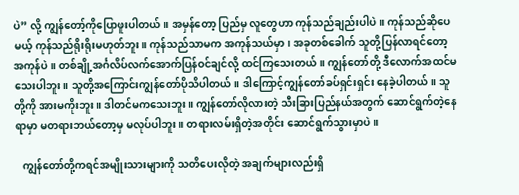ပဲ” လို့ ကျွန်တော့်ကိုပြောဖူးပါတယ်။ အမှန်တော့ ပြည်မှ လူတွေဟာ ကုန်သည်ချည်းပါပဲ။ ကုန်သည်ဆိုပေမယ့် ကုန်သည်ရိုးရိုးမဟုတ်ဘူး။ ကုန်သည်သာမက အကုန်သယ်မှာ၊ အခုတစ်ခေါက် သူတို့ပြန်လာရင်တော့ အကုန်ပဲ။ တစ်ချို့အင်္ဂလိပ်လက်အောက်ပြန်ဝင်ချင်လို့ ထင်ကြသေးတယ်။ ကျွန်တော်တို့ ဒီလောက်အထင်မသေးပါဘူး။ သူတို့အကြောင်းကျွန်တော်ပိုသိပါတယ်။ ဒါကြောင့်ကျွန်တော်ခပ်ရှင်းရှင်း နေခဲ့ပါတယ်။ သူတို့ကို အားမကိုးဘူး။ ဒါတင်မကသေးဘူး။ ကျွန်တော်လိုလားတဲ့ သီးခြားပြည်နယ်အတွက် ဆောင်ရွက်တဲ့နေရာမှာ မတရားဘယ်တော့မှ မလုပ်ပါဘူး။ တရားလမ်းရှိတဲ့အတိုင်း ဆောင်ရွက်သွားမှာပဲ။

   ကျွန်တော်တို့ကရင်အမျိုးသားများကို သတိပေးလိုတဲ့ အချက်များလည်းရှိ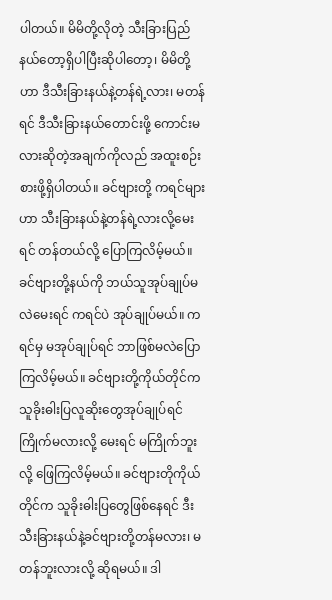ပါတယ်။ မိမိတို့လိုတဲ့ သီးခြားပြည်နယ်တော့ရှိပါပြီးဆိုပါတော့၊ မိမိတို့ဟာ ဒီသီးခြားနယ်နဲ့တန်ရဲ့လား၊ မတန်ရင် ဒီသီးခြားနယ်တောင်းဖို့ ကောင်းမလားဆိုတဲ့အချက်ကိုလည် အထူးစဉ်းစားဖို့ရှိပါတယ်။ ခင်ဗျားတို့ ကရင်များဟာ သီးခြားနယ်နဲ့တန်ရဲ့လားလို့မေးရင် တန်တယ်လို့ ပြောကြလိမ့်မယ်။ ခင်ဗျားတို့နယ်ကို ဘယ်သူအုပ်ချုပ်မလဲမေးရင် ကရင်ပဲ အုပ်ချုပ်မယ်။ ကရင်မှ မအုပ်ချုပ်ရင် ဘာဖြစ်မလဲပြောကြလိမ့်မယ်။ ခင်ဗျားတို့ကိုယ်တိုင်က သူခိုးဓါးပြလူဆိုးတွေအုပ်ချုပ်ရင် ကြိုက်မလားလို့ မေးရင် မကြိုက်ဘူးလို့ ဖြေကြလိမ့်မယ်။ ခင်ဗျားတိုကိုယ်တိုင်က သူခိုးဓါးပြတွေဖြစ်နေရင် ဒီးသီးခြားနယ်နဲ့ခင်ဗျားတို့တန်မလား၊ မတန်ဘူးလားလို့ ဆိုရမယ်။ ဒါ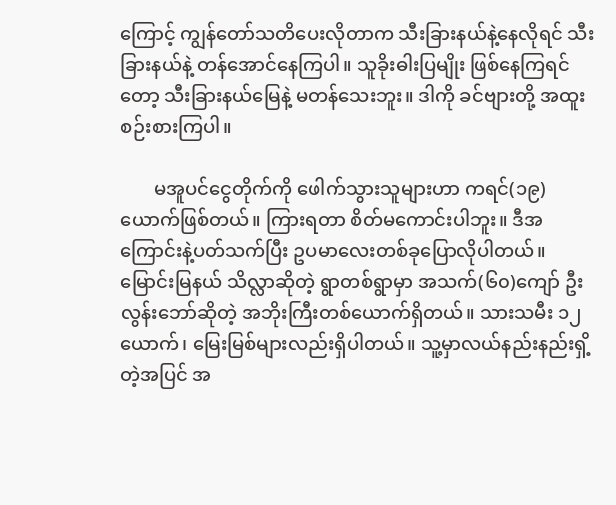ကြောင့် ကျွန်တော်သတိပေးလိုတာက သီးခြားနယ်နဲ့နေလိုရင် သီးခြားနယ်နဲ့ တန်အောင်နေကြပါ။ သူခိုးဓါးပြမျိုး ဖြစ်နေကြရင်တော့ သီးခြားနယ်မြေနဲ့ မတန်သေးဘူး။ ဒါကို ခင်ဗျားတို့ အထူးစဉ်းစားကြပါ။

       မအူပင်ငွေတိုက်ကို ဖေါက်သွားသူများဟာ ကရင်(၁၉)ယောက်ဖြစ်တယ်။ ကြားရတာ စိတ်မကောင်းပါဘူး။ ဒီအကြောင်းနဲ့ပတ်သက်ပြီး ဥပမာလေးတစ်ခုပြောလိုပါတယ်။ မြောင်းမြနယ် သိလ္လာဆိုတဲ့ ရွာတစ်ရွာမှာ အသက်(၆၀)ကျော် ဦးလွန်းဘော်ဆိုတဲ့ အဘိုးကြီးတစ်ယောက်ရှိတယ်။ သားသမီး ၁၂ယောက်၊ မြေးမြစ်များလည်းရှိပါတယ်။ သူ့မှာလယ်နည်းနည်းရှိ့တဲ့အပြင် အ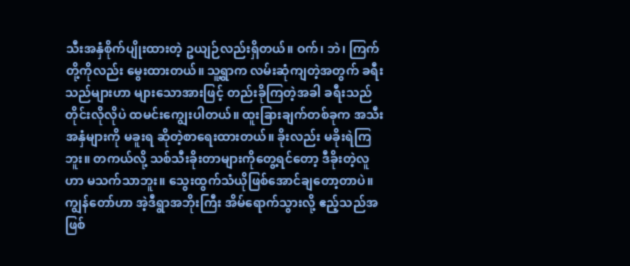သီးအနှံစိုက်ပျိုးထားတဲ့ ဥယျဉ်လည်းရှိတယ်။ ဝက်၊ ဘဲ၊ ကြက်တို့ကိုလည်း မွေးထားတယ်။ သူ့ရွာက လမ်းဆုံကျတဲ့အတွက် ခရီးသည်များဟာ များသောအားဖြင့် တည်းခိုကြတဲ့အခါ ခရီးသည်တိုင်းလိုလိုပဲ ထမင်းကျွေးပါတယ်။ ထူးခြားချက်တစ်ခုက အသီးအနှံများကို မခူးရ ဆိုတဲ့စာရေးထားတယ်။ ခိုးလည်း မခိုးရဲကြဘူး။ တကယ်လို့ သစ်သီးခိုးတာများကိုတွေ့ရင်တော့ ဒီခိုးတဲ့လူဟာ မသက်သာဘူး။ သွေးထွက်သံယိုဖြစ်အောင်ချတော့တာပဲ။ ကျွန်တော်ဟာ အဲ့ဒီရွာအဘိုးကြီး အိမ်ရောက်သွားလို့ ဧည့်သည်အဖြစ်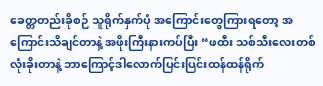ခေတ္တတည်းခိုစဉ် သူရိုက်နှက်ပုံ အကြောင်းတွေကြားရတော့ အကြောင်းသိချင်တာနဲ့ အဖိုးကြီးနားကပ်ပြီး “ဖထီး သစ်သီးလေးတစ်လုံးခိုးတာနဲ့ ဘာကြောင့်ဒါလောက်ပြင်းပြင်းထန်ထန်ရိုက်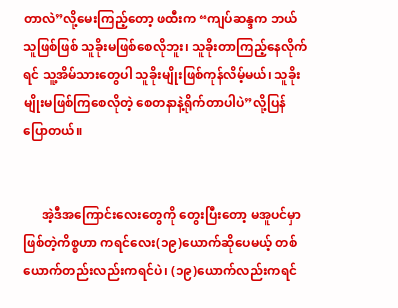တာလဲ”လို့မေးကြည့်တော့ ဖထီးက “ကျပ်ဆန္ဒက ဘယ်သူဖြစ်ဖြစ် သူခိုးမဖြစ်စေလိုဘူး၊ သူခိုးတာကြည့်နေလိုက်ရင် သူ့အိမ်သားတွေပါ သူခိုးမျိုးဖြစ်ကုန်လိမ့်မယ်၊ သူခိုးမျိုးမဖြစ်ကြစေလိုတဲ့ စေတနာနဲ့ရိုက်တာပါပဲ”လို့ပြန်ပြောတယ်။


      အဲ့ဒီအကြောင်းလေးတွေကို တွေးပြီးတော့ မအူပင်မှာဖြစ်တဲ့ကိစ္စဟာ ကရင်လေး(၁၉)ယောက်ဆိုပေမယ့် တစ်ယောက်တည်းလည်းကရင်ပဲ၊ (၁၉)ယောက်လည်းကရင်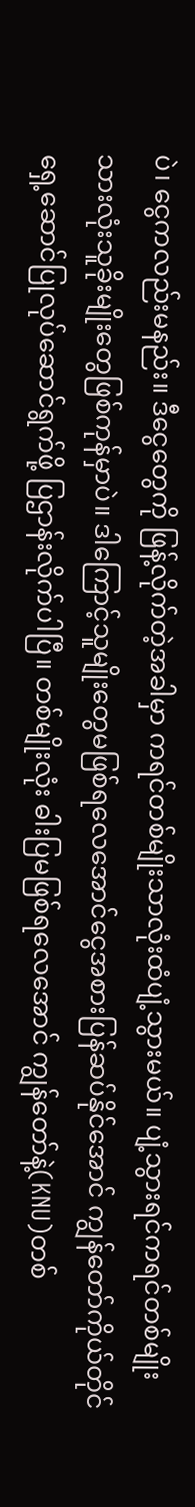ပဲ၊ ငွေကလည်းမနည်း။ ဒီငွေတွေကို ဖြန့်လိုက်တဲ့အခါမှာ ကရင်တစ်မျိုးသာလုံးထံပျံ့သွားမယ်။ ပျံ့သွားရင်ကရင်တစ်မျိုးသားလုံးသူခိုးမျိုးတွေဖြစ်ကုန်မှာပဲ။ ဒါကြောင့်သူမျိုးတွေမဖြစ်ရလေအောင်ငွေအစားပြန်ဆပ်နိုင်အောင် ကျွန်တော်ကိုယ်တိုင်ရှေ့ဆောင်ပြုလုပ်ဆောင်ရွက်ဖို့ ပြဌာန်းလိုက်ပါပြီ။ တစ်မျိုးလုံး ဓါးပြမဖြစ်ရလေအောင် ကျွန်တော်နဲ့(KNU)တစ်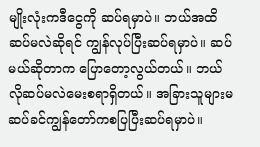မျိုးလုံးကဒီငွေကို ဆပ်ရမှာပဲ။ ဘယ်အထိဆပ်မလဲဆိုရင် ကျွန်လုပ်ပြီးဆပ်ရမှာပဲ။ ဆပ်မယ်ဆိုတာက ပြောတော့လွယ်တယ်။ ဘယ်လိုဆပ်မလဲမေးစရာရှိတယ်။ အခြားသူများမဆပ်ခင်ကျွန်တော်ကစပြပြီးဆပ်ရမှာပဲ။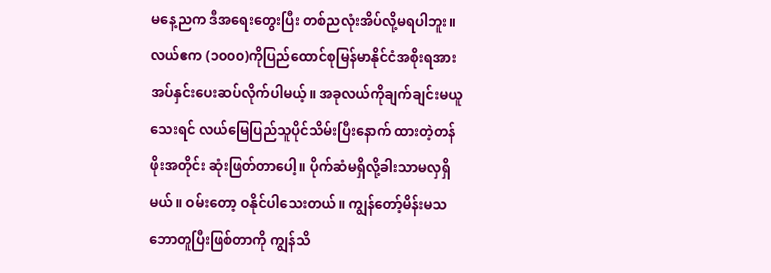မနေ့ညက ဒီအရေးတွေးပြီး တစ်ညလုံးအိပ်လို့မရပါဘူး။ လယ်ဧက (၁၀၀၀)ကိုပြည်ထောင်စုမြန်မာနိုင်ငံအစိုးရအားအပ်နှင်းပေးဆပ်လိုက်ပါမယ့်။ အခုလယ်ကိုချက်ချင်းမယူသေးရင် လယ်မြေပြည်သူပိုင်သိမ်းပြီးနောက် ထားတဲ့တန်ဖိုးအတိုင်း ဆုံးဖြတ်တာပေါ့။ ပိုက်ဆံမရှိလို့ခါးသာမလှရှိမယ်။ ဝမ်းတော့ ဝနိုင်ပါသေးတယ်။ ကျွန်တော့်မိန်းမသဘောတူပြီးဖြစ်တာကို ကျွန်သိ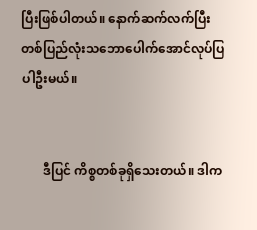ပြီးဖြစ်ပါတယ်။ နောက်ဆက်လက်ပြီး တစ်ပြည်လုံးသဘောပေါက်အောင်လုပ်ပြပါဦးမယ်။


       ဒီပြင် ကိစ္စတစ်ခုရှိသေးတယ်။ ဒါက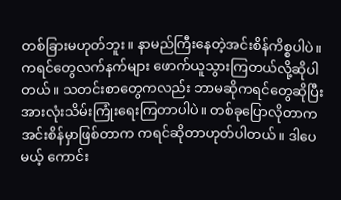တစ်ခြားမဟုတ်ဘူး။ နာမည်ကြီးနေတဲ့အင်းစိန်ကိစ္စပါပဲ။ ကရင်တွေလက်နက်များ ဖောက်ယူသွားကြတယ်လို့ဆိုပါတယ်။ သတင်းစာတွေကလည်း ဘာမဆိုကရင်တွေဆိုပြီး အားလုံးသိမ်းကြုံးရေးကြတာပါပဲ။ တစ်ခုပြောလိုတာက အင်းစိန်မှာဖြစ်တာက ကရင်ဆိုတာဟုတ်ပါတယ်။ ဒါပေမယ့် ကောင်း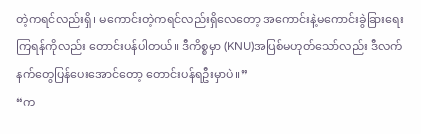တဲ့ကရင်လည်းရှိ၊ မကောင်းတဲ့ကရင်လည်းရှိလေတော့ အကောင်းနဲ့မကောင်းခွဲခြားရေးကြရန်ကိုလည်း တောင်းပန်ပါတယ်။ ဒီကိစ္စမှာ (KNU)အပြစ်မဟုတ်သော်လည်း ဒီလက်နက်တွေပြန်ပေးအောင်တော့ တောင်းပန်ရဦးမှာပဲ။”
“က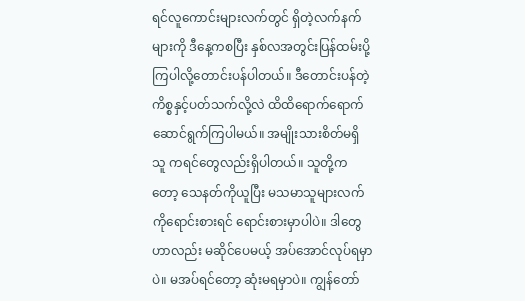ရင်လူကောင်းများလက်တွင် ရှိတဲ့လက်နက်များကို ဒီနေ့ကစပြီး နှစ်လအတွင်းပြန်ထမ်းပို့ကြပါလို့တောင်းပန်ပါတယ်။ ဒီတောင်းပန်တဲ့ကိစ္စနှင့်ပတ်သက်လို့လဲ ထိထိရောက်ရောက်ဆောင်ရွက်ကြပါမယ်။ အမျိုးသားစိတ်မရှိသူ ကရင်တွေလည်းရှိပါတယ်။ သူတို့ကတော့ သေနတ်ကိုယူပြီး မသမာသူများလက်ကိုရောင်းစားရင် ရောင်းစားမှာပါပဲ။ ဒါတွေဟာလည်း မဆိုင်ပေမယ့် အပ်အောင်လုပ်ရမှာပဲ။ မအပ်ရင်တော့ ဆုံးမရမှာပဲ။ ကျွန်တော်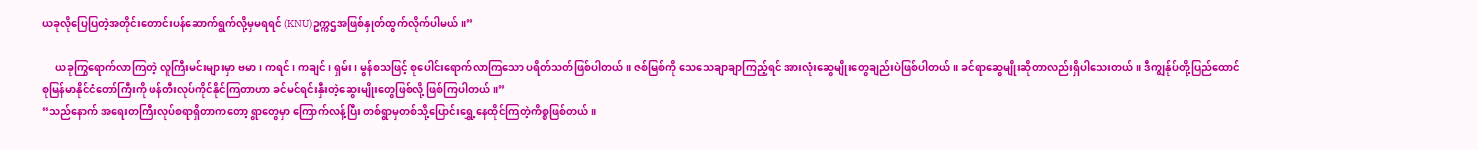ယခုလိုပြေပြတဲ့အတိုင်းတောင်းပန်ဆောက်ရွက်လို့မှမရရင် (KNU)ဥက္ကဌအဖြစ်နှုတ်ထွက်လိုက်ပါမယ်။”

     ယခုကြွရောက်လာကြတဲ့ လူကြီးမင်းများမှာ ဗမာ၊ ကရင်၊ ကချင်၊ ရှမ်း၊ မွန်စသဖြင့် စုပေါင်းရောက်လာကြသော ပရိတ်သတ်ဖြစ်ပါတယ်။ ဇစ်မြစ်ကို သေသေချာချာကြည့်ရင် အားလုံးဆွေမျိုးတွေချည်းပဲဖြစ်ပါတယ်။ ခင်ရာဆွေမျိုးဆိုတာလည်းရှိပါသေးတယ်။ ဒီကျွန်ုပ်တို့ပြည်ထောင်စုမြန်မာနိုင်ငံတော်ကြီးကို ဖန်တီးလုပ်ကိုင်နိုင်ကြတာဟာ ခင်မင်ရင်းနှီးတဲ့ဆွေးမျိုးတွေဖြစ်လို့ ဖြစ်ကြပါတယ်။”
“သည်နောက် အရေးတကြီးလုပ်စရာရှိတာကတော့ ရွာတွေမှာ ကြောက်လန့်ပြီး တစ်ရွာမှတစ်သို့ပြောင်းရွှေ့နေထိုင်ကြတဲ့ကိစ္စဖြစ်တယ်။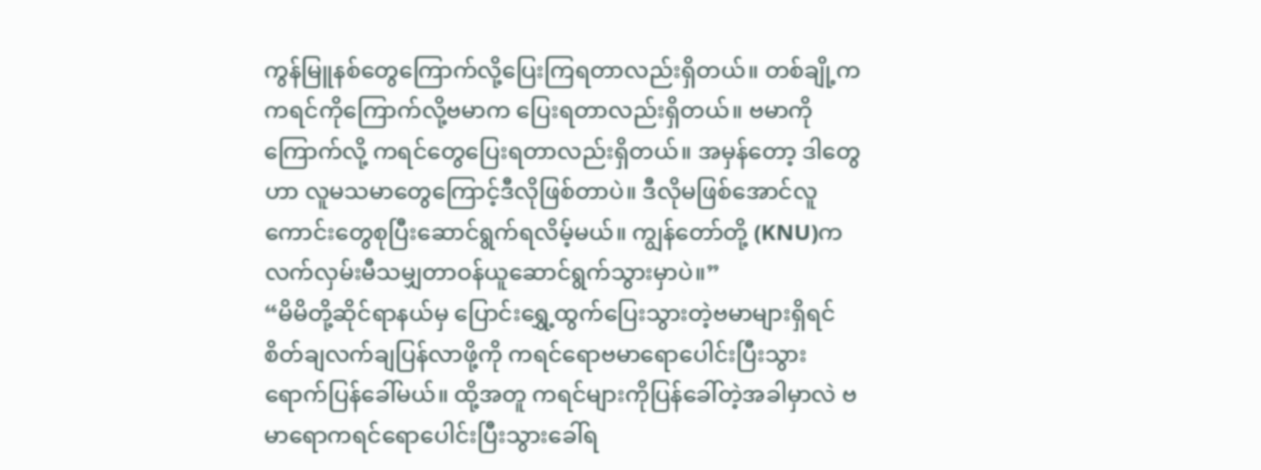ကွန်မြူနစ်တွေကြောက်လို့ပြေးကြရတာလည်းရှိတယ်။ တစ်ချို့က ကရင်ကိုကြောက်လို့ဗမာက ပြေးရတာလည်းရှိတယ်။ ဗမာကိုကြောက်လို့ ကရင်တွေပြေးရတာလည်းရှိတယ်။ အမှန်တော့ ဒါတွေဟာ လူမသမာတွေကြောင့်ဒီလိုဖြစ်တာပဲ။ ဒီလိုမဖြစ်အောင်လူကောင်းတွေစုပြီးဆောင်ရွက်ရလိမ့်မယ်။ ကျွန်တော်တို့ (KNU)က လက်လှမ်းမီသမျှတာဝန်ယူဆောင်ရွက်သွားမှာပဲ။”
“မိမိတို့ဆိုင်ရာနယ်မှ ပြောင်းရွှေ့ထွက်ပြေးသွားတဲ့ဗမာများရှိရင် စိတ်ချလက်ချပြန်လာဖို့ကို ကရင်ရောဗမာရောပေါင်းပြီးသွားရောက်ပြန်ခေါ်မယ်။ ထို့အတူ ကရင်များကိုပြန်ခေါ်တဲ့အခါမှာလဲ ဗမာရောကရင်ရောပေါင်းပြီးသွားခေါ်ရ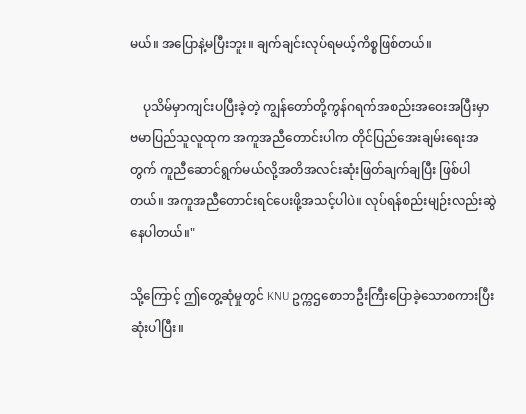မယ်။ အပြောနဲ့မပြီးဘူး။ ချက်ချင်းလုပ်ရမယ့်ကိစ္စဖြစ်တယ်။

    ပုသိမ်မှာကျင်းပပြီးခဲ့တဲ့ ကျွန်တော်တို့ကွန်ဂရက်အစည်းအဝေးအပြီးမှာ ဗမာပြည်သူလူထုက အကူအညီတောင်းပါက တိုင်ပြည်အေးချမ်းရေးအတွက် ကူညီဆောင်ရွက်မယ်လို့အတိအလင်းဆုံးဖြတ်ချက်ချပြီး ဖြစ်ပါတယ်။ အကူအညီတောင်းရင်ပေးဖို့အသင့်ပါပဲ။ လုပ်ရန်စည်းမျဉ်းလည်းဆွဲနေပါတယ်။"

သို့ကြောင့် ဤတွေ့ဆုံမှုတွင် KNU ဥက္ကဌစောဘဦးကြီးပြောခဲ့သောစကားပြီးဆုံးပါပြီး။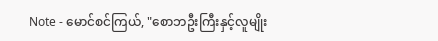Note - မောင်စင်ကြယ်, "စောဘဦးကြီးနှင့်လူမျိုး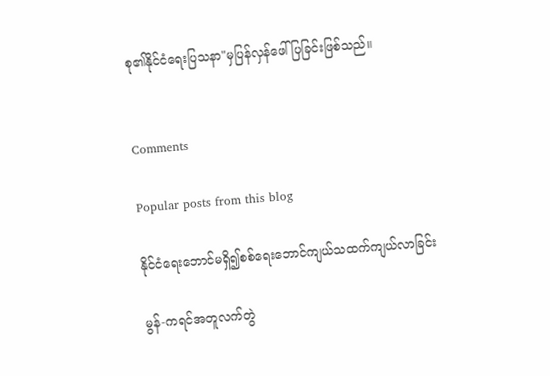စု၏နိုင်ငံရေးပြသနာ"မှပြန်လှန်ဖေါ်ပြခြင်းဖြစ်သည်။


Comments

Popular posts from this blog

နိုင်ငံရေးဘောင်မရှိ၍စစ်ရေးဘောင်ကျယ်သထက်ကျယ်လာခြင်း

မွန်-ကရင်အတူလက်တွဲ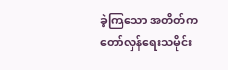ခဲ့ကြသော အတိတ်ကတော်လှန်ရေးသမိုင်း